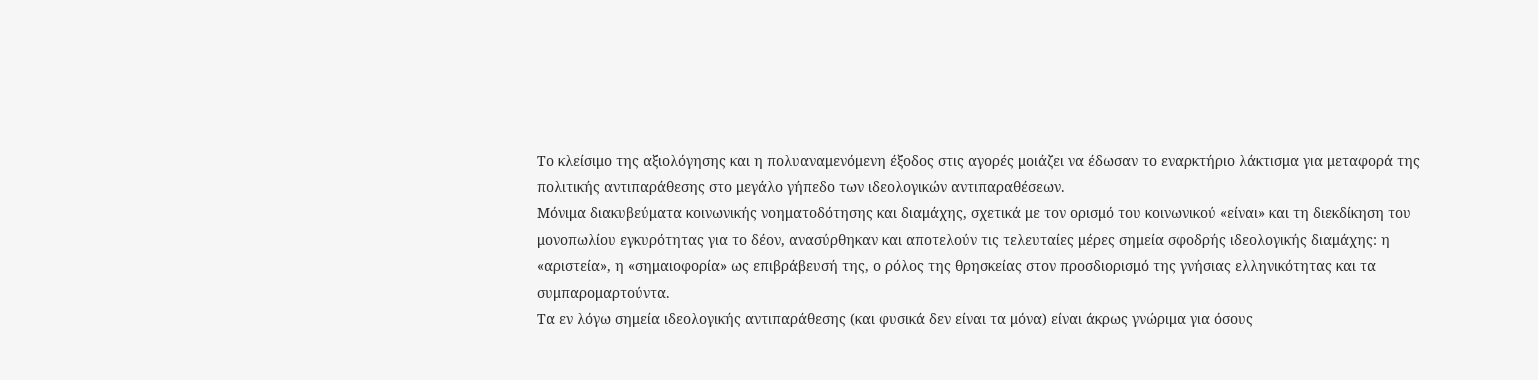Το κλείσιμο της αξιολόγησης και η πολυαναμενόμενη έξοδος στις αγορές μοιάζει να έδωσαν το εναρκτήριο λάκτισμα για μεταφορά της πολιτικής αντιπαράθεσης στο μεγάλο γήπεδο των ιδεολογικών αντιπαραθέσεων.
Μόνιμα διακυβεύματα κοινωνικής νοηματοδότησης και διαμάχης, σχετικά με τον ορισμό του κοινωνικού «είναι» και τη διεκδίκηση του μονοπωλίου εγκυρότητας για το δέον, ανασύρθηκαν και αποτελούν τις τελευταίες μέρες σημεία σφοδρής ιδεολογικής διαμάχης: η «αριστεία», η «σημαιοφορία» ως επιβράβευσή της, ο ρόλος της θρησκείας στον προσδιορισμό της γνήσιας ελληνικότητας και τα συμπαρομαρτούντα.
Τα εν λόγω σημεία ιδεολογικής αντιπαράθεσης (και φυσικά δεν είναι τα μόνα) είναι άκρως γνώριμα για όσους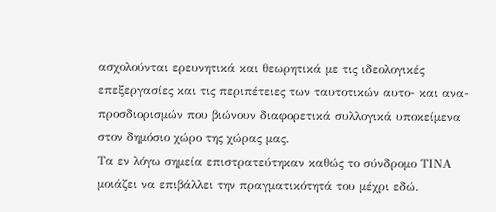ασχολούνται ερευνητικά και θεωρητικά με τις ιδεολογικές επεξεργασίες και τις περιπέτειες των ταυτοτικών αυτο- και ανα- προσδιορισμών που βιώνουν διαφορετικά συλλογικά υποκείμενα στον δημόσιο χώρο της χώρας μας.
Τα εν λόγω σημεία επιστρατεύτηκαν καθώς το σύνδρομο ΤΙΝΑ μοιάζει να επιβάλλει την πραγματικότητά του μέχρι εδώ.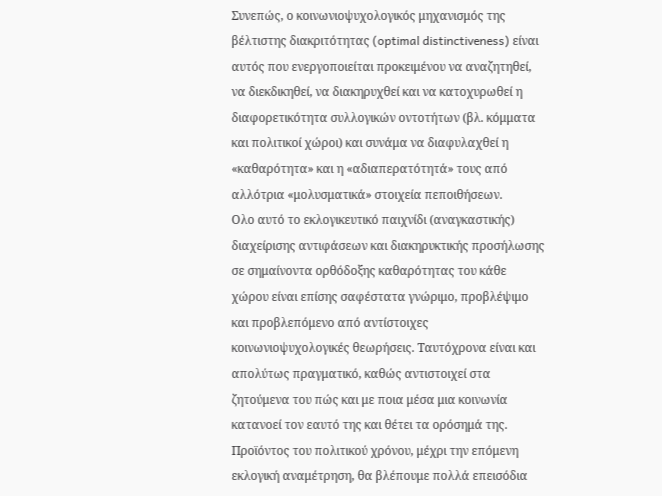Συνεπώς, ο κοινωνιοψυχολογικός μηχανισμός της βέλτιστης διακριτότητας (optimal distinctiveness) είναι αυτός που ενεργοποιείται προκειμένου να αναζητηθεί, να διεκδικηθεί, να διακηρυχθεί και να κατοχυρωθεί η διαφορετικότητα συλλογικών οντοτήτων (βλ. κόμματα και πολιτικοί χώροι) και συνάμα να διαφυλαχθεί η «καθαρότητα» και η «αδιαπερατότητά» τους από αλλότρια «μολυσματικά» στοιχεία πεποιθήσεων.
Ολο αυτό το εκλογικευτικό παιχνίδι (αναγκαστικής) διαχείρισης αντιφάσεων και διακηρυκτικής προσήλωσης σε σημαίνοντα ορθόδοξης καθαρότητας του κάθε χώρου είναι επίσης σαφέστατα γνώριμο, προβλέψιμο και προβλεπόμενο από αντίστοιχες κοινωνιοψυχολογικές θεωρήσεις. Ταυτόχρονα είναι και απολύτως πραγματικό, καθώς αντιστοιχεί στα ζητούμενα του πώς και με ποια μέσα μια κοινωνία κατανοεί τον εαυτό της και θέτει τα ορόσημά της.
Προϊόντος του πολιτικού χρόνου, μέχρι την επόμενη εκλογική αναμέτρηση, θα βλέπουμε πολλά επεισόδια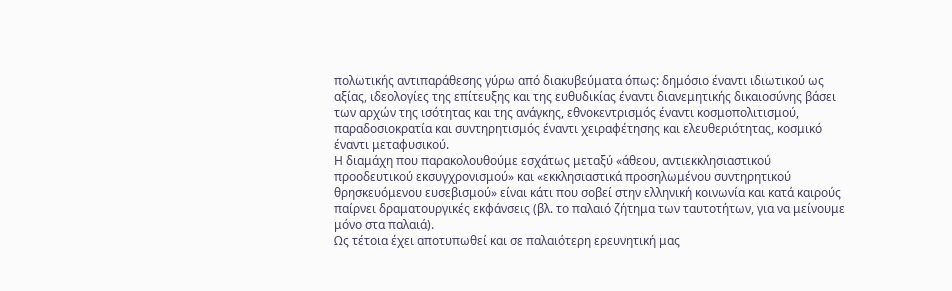πολωτικής αντιπαράθεσης γύρω από διακυβεύματα όπως: δημόσιο έναντι ιδιωτικού ως αξίας, ιδεολογίες της επίτευξης και της ευθυδικίας έναντι διανεμητικής δικαιοσύνης βάσει των αρχών της ισότητας και της ανάγκης, εθνοκεντρισμός έναντι κοσμοπολιτισμού, παραδοσιοκρατία και συντηρητισμός έναντι χειραφέτησης και ελευθεριότητας, κοσμικό έναντι μεταφυσικού.
Η διαμάχη που παρακολουθούμε εσχάτως μεταξύ «άθεου, αντιεκκλησιαστικού προοδευτικού εκσυγχρονισμού» και «εκκλησιαστικά προσηλωμένου συντηρητικού θρησκευόμενου ευσεβισμού» είναι κάτι που σοβεί στην ελληνική κοινωνία και κατά καιρούς παίρνει δραματουργικές εκφάνσεις (βλ. το παλαιό ζήτημα των ταυτοτήτων, για να μείνουμε μόνο στα παλαιά).
Ως τέτοια έχει αποτυπωθεί και σε παλαιότερη ερευνητική μας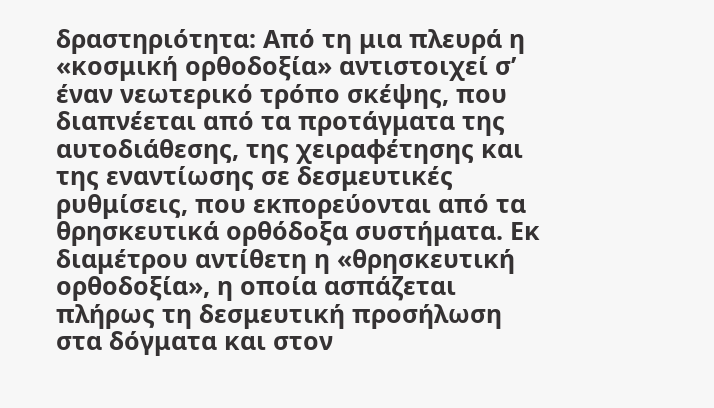δραστηριότητα: Από τη μια πλευρά η «κοσμική ορθοδοξία» αντιστοιχεί σ’ έναν νεωτερικό τρόπο σκέψης, που διαπνέεται από τα προτάγματα της αυτοδιάθεσης, της χειραφέτησης και της εναντίωσης σε δεσμευτικές ρυθμίσεις, που εκπορεύονται από τα θρησκευτικά ορθόδοξα συστήματα. Εκ διαμέτρου αντίθετη η «θρησκευτική ορθοδοξία», η οποία ασπάζεται πλήρως τη δεσμευτική προσήλωση στα δόγματα και στον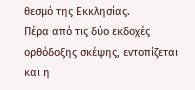θεσμό της Εκκλησίας.
Πέρα από τις δύο εκδοχές ορθόδοξης σκέψης, εντοπίζεται και η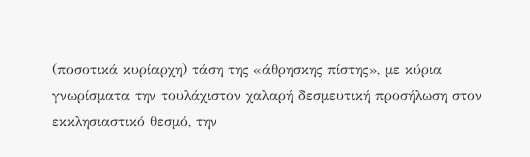(ποσοτικά κυρίαρχη) τάση της «άθρησκης πίστης», με κύρια γνωρίσματα την τουλάχιστον χαλαρή δεσμευτική προσήλωση στον εκκλησιαστικό θεσμό, την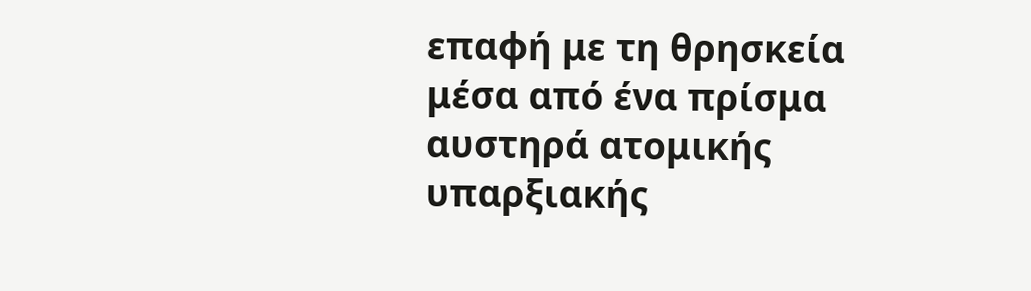επαφή με τη θρησκεία μέσα από ένα πρίσμα αυστηρά ατομικής υπαρξιακής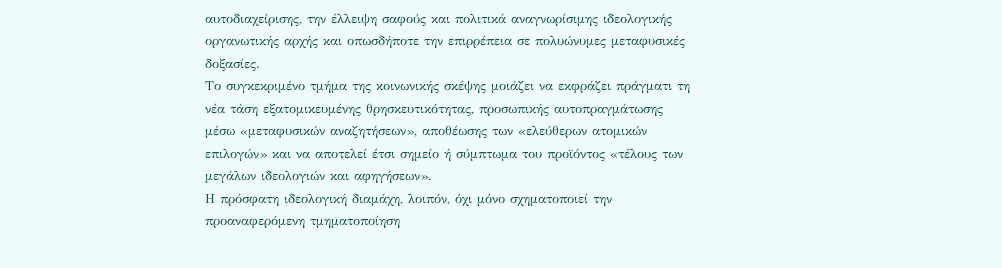αυτοδιαχείρισης, την έλλειψη σαφούς και πολιτικά αναγνωρίσιμης ιδεολογικής οργανωτικής αρχής και οπωσδήποτε την επιρρέπεια σε πολυώνυμες μεταφυσικές δοξασίες.
Το συγκεκριμένο τμήμα της κοινωνικής σκέψης μοιάζει να εκφράζει πράγματι τη νέα τάση εξατομικευμένης θρησκευτικότητας, προσωπικής αυτοπραγμάτωσης μέσω «μεταφυσικών αναζητήσεων», αποθέωσης των «ελεύθερων ατομικών επιλογών» και να αποτελεί έτσι σημείο ή σύμπτωμα του προϊόντος «τέλους των μεγάλων ιδεολογιών και αφηγήσεων».
Η πρόσφατη ιδεολογική διαμάχη, λοιπόν, όχι μόνο σχηματοποιεί την προαναφερόμενη τμηματοποίηση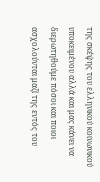της σκέψης του ελληνικού κοινωνικού υποκειμένου αλλά και μας κάνει να διερωτηθούμε πόσοι και ποιοι ασχολούνται μαζί της εντός του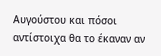Αυγούστου και πόσοι αντίστοιχα θα το έκαναν αν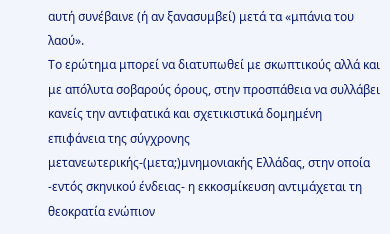αυτή συνέβαινε (ή αν ξανασυμβεί) μετά τα «μπάνια του λαού».
Το ερώτημα μπορεί να διατυπωθεί με σκωπτικούς αλλά και με απόλυτα σοβαρούς όρους, στην προσπάθεια να συλλάβει κανείς την αντιφατικά και σχετικιστικά δομημένη επιφάνεια της σύγχρονης μετανεωτερικής-(μετα;)μνημονιακής Ελλάδας, στην οποία -εντός σκηνικού ένδειας- η εκκοσμίκευση αντιμάχεται τη θεοκρατία ενώπιον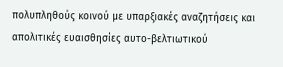πολυπληθούς κοινού με υπαρξιακές αναζητήσεις και απολιτικές ευαισθησίες αυτο-βελτιωτικού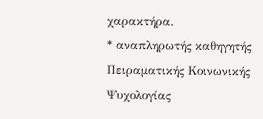χαρακτήρα.
* αναπληρωτής καθηγητής Πειραματικής Κοινωνικής Ψυχολογίας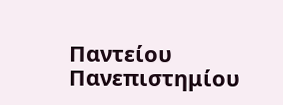Παντείου Πανεπιστημίου